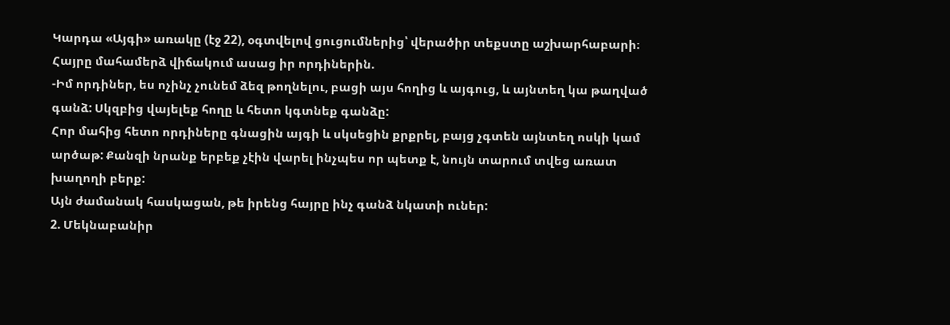Կարդա «Այգի» առակը (էջ 22), օգտվելով ցուցումներից՝ վերածիր տեքստը աշխարհաբարի։
Հայրը մահամերձ վիճակում ասաց իր որդիներին.
-Իմ որդիներ, ես ոչինչ չունեմ ձեզ թողնելու, բացի այս հողից և այգուց, և այնտեղ կա թաղված գանձ: Սկզբից վայելեք հողը և հետո կգտնեք գանձը:
Հոր մահից հետո որդիները գնացին այգի և սկսեցին քրքրել, բայց չգտեն այնտեղ ոսկի կամ արծաթ: Քանզի նրանք երբեք չէին վարել ինչպես որ պետք է, նույն տարում տվեց առատ խաղողի բերք:
Այն ժամանակ հասկացան, թե իրենց հայրը ինչ գանձ նկատի ուներ:
2. Մեկնաբանիր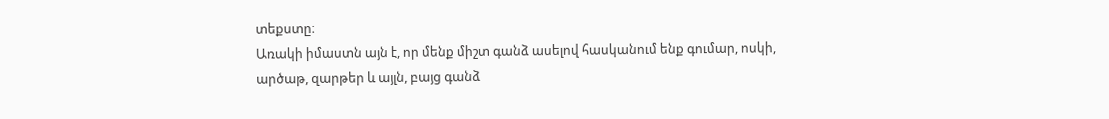տեքստը։
Առակի իմաստն այն է, որ մենք միշտ գանձ ասելով հասկանում ենք գումար, ոսկի, արծաթ, զարթեր և այլն, բայց գանձ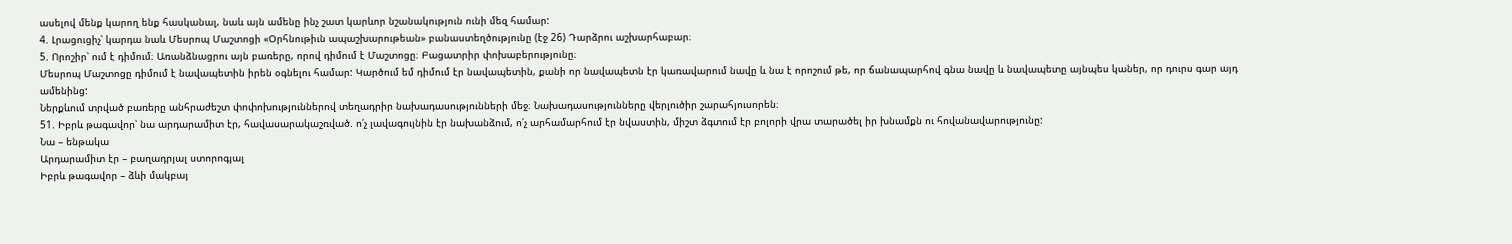ասելով մենք կարող ենք հասկանալ, նաև այն ամենը ինչ շատ կարևոր նշանակություն ունի մեզ համար:
4. Լրացուցիչ՝ կարդա նաև Մեսրոպ Մաշտոցի «Օրհնութիւն ապաշխարութեան» բանաստեղծությունը (էջ 26) Դարձրու աշխարհաբար։
5. Որոշիր՝ ում է դիմում։ Առանձնացրու այն բառերը, որով դիմում է Մաշտոցը։ Բացատրիր փոխաբերությունը։
Մեսրոպ Մաշտոցը դիմում է նավապետին իրեն օգնելու համար: Կարծում եմ դիմում էր նավապետին, քանի որ նավապետն էր կառավարում նավը և նա է որոշում թե, որ ճանապարհով գնա նավը և նավապետը այնպես կաներ, որ դուրս գար այդ ամենինց:
Ներքևում տրված բառերը անհրաժեշտ փոփոխություններով տեղադրիր նախադասությունների մեջ։ Նախադասությունները վերլուծիր շարահյուսորեն։
51. Իբրև թագավոր՝ նա արդարամիտ էր, հավասարակաշռված. ո՛չ լավագույնին էր նախանձում, ո՛չ արհամարհում էր նվաստին, միշտ ձգտում էր բոլորի վրա տարածել իր խնամքն ու հովանավարությունը:
Նա – ենթակա
Արդարամիտ էր – բաղադրյալ ստորոգյալ
Իբրև թագավոր – ձևի մակբայ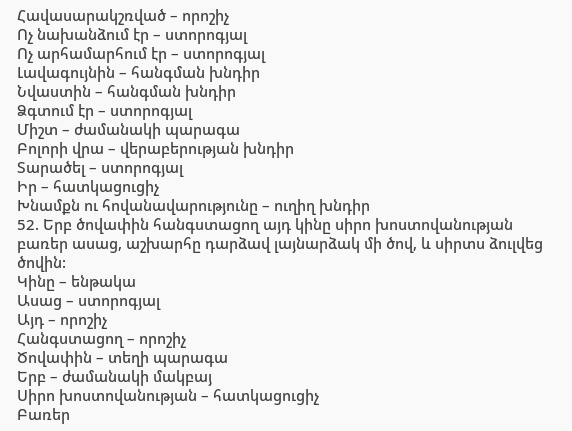Հավասարակշռված – որոշիչ
Ոչ նախանձում էր – ստորոգյալ
Ոչ արհամարհում էր – ստորոգյալ
Լավագույնին – հանգման խնդիր
Նվաստին – հանգման խնդիր
Ձգտում էր – ստորոգյալ
Միշտ – ժամանակի պարագա
Բոլորի վրա – վերաբերության խնդիր
Տարածել – ստորոգյալ
Իր – հատկացուցիչ
Խնամքն ու հովանավարությունը – ուղիղ խնդիր
52. Երբ ծովափին հանգստացող այդ կինը սիրո խոստովանության բառեր ասաց, աշխարհը դարձավ լայնարձակ մի ծով, և սիրտս ձուլվեց ծովին:
Կինը – ենթակա
Ասաց – ստորոգյալ
Այդ – որոշիչ
Հանգստացող – որոշիչ
Ծովափին – տեղի պարագա
Երբ – ժամանակի մակբայ
Սիրո խոստովանության – հատկացուցիչ
Բառեր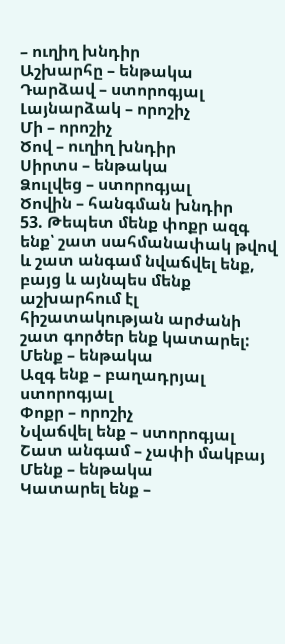– ուղիղ խնդիր
Աշխարհը – ենթակա
Դարձավ – ստորոգյալ
Լայնարձակ – որոշիչ
Մի – որոշիչ
Ծով – ուղիղ խնդիր
Սիրտս – ենթակա
Ձուլվեց – ստորոգյալ
Ծովին – հանգման խնդիր
53. Թեպետ մենք փոքր ազգ ենք՝ շատ սահմանափակ թվով և շատ անգամ նվաճվել ենք, բայց և այնպես մենք աշխարհում էլ հիշատակության արժանի շատ գործեր ենք կատարել:
Մենք – ենթակա
Ազգ ենք – բաղադրյալ ստորոգյալ
Փոքր – որոշիչ
Նվաճվել ենք – ստորոգյալ
Շատ անգամ – չափի մակբայ
Մենք – ենթակա
Կատարել ենք –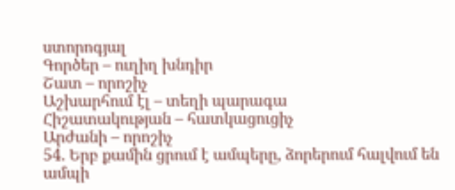ստորոգյալ
Գործեր – ուղիղ խնդիր
Շատ – որոշիչ
Աշխարհում էլ – տեղի պարագա
Հիշատակության – հատկացուցիչ
Արժանի – որոշիչ
54. Երբ քամին ցրում է ամպերը, ձորերում հալվում են ամպի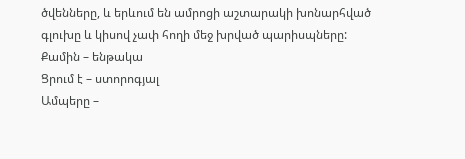ծվենները, և երևում են ամրոցի աշտարակի խոնարհված գլուխը և կիսով չափ հողի մեջ խրված պարիսպները:
Քամին – ենթակա
Ցրում է – ստորոգյալ
Ամպերը –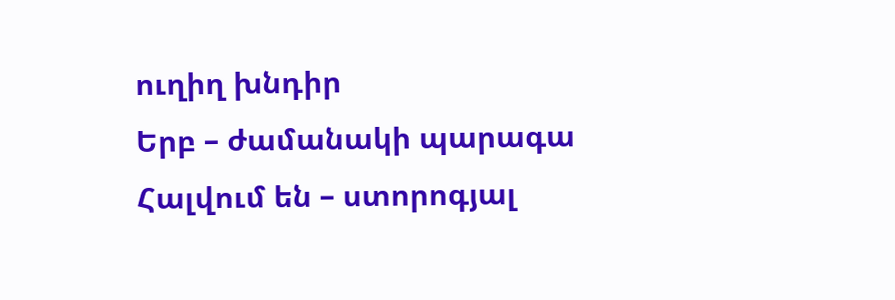ուղիղ խնդիր
Երբ – ժամանակի պարագա
Հալվում են – ստորոգյալ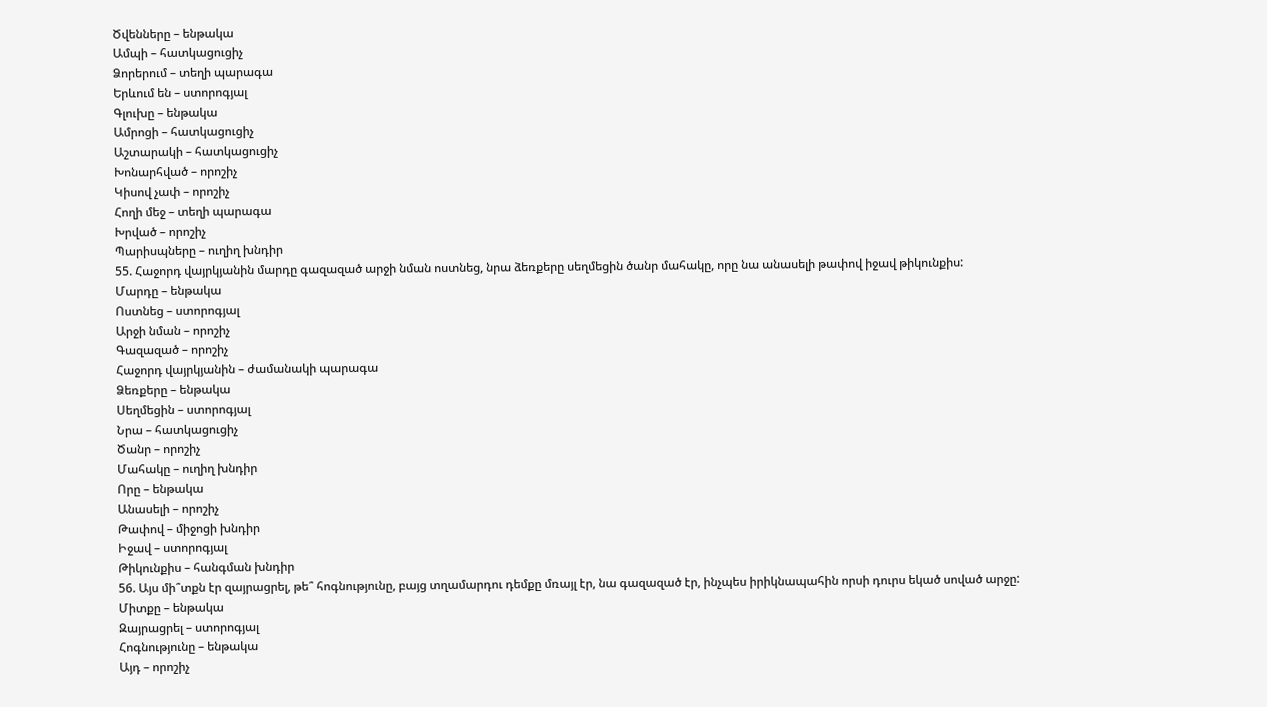Ծվենները – ենթակա
Ամպի – հատկացուցիչ
Ձորերում – տեղի պարագա
Երևում են – ստորոգյալ
Գլուխը – ենթակա
Ամրոցի – հատկացուցիչ
Աշտարակի – հատկացուցիչ
Խոնարհված – որոշիչ
Կիսով չափ – որոշիչ
Հողի մեջ – տեղի պարագա
Խրված – որոշիչ
Պարիսպները – ուղիղ խնդիր
55. Հաջորդ վայրկյանին մարդը գազազած արջի նման ոստնեց, նրա ձեռքերը սեղմեցին ծանր մահակը, որը նա անասելի թափով իջավ թիկունքիս:
Մարդը – ենթակա
Ոստնեց – ստորոգյալ
Արջի նման – որոշիչ
Գազազած – որոշիչ
Հաջորդ վայրկյանին – ժամանակի պարագա
Ձեռքերը – ենթակա
Սեղմեցին – ստորոգյալ
Նրա – հատկացուցիչ
Ծանր – որոշիչ
Մահակը – ուղիղ խնդիր
Որը – ենթակա
Անասելի – որոշիչ
Թափով – միջոցի խնդիր
Իջավ – ստորոգյալ
Թիկունքիս – հանգման խնդիր
56. Այս մի՞տքն էր զայրացրել, թե՞ հոգնությունը, բայց տղամարդու դեմքը մռայլ էր, նա գազազած էր, ինչպես իրիկնապահին որսի դուրս եկած սոված արջը:
Միտքը – ենթակա
Զայրացրել – ստորոգյալ
Հոգնությունը – ենթակա
Այդ – որոշիչ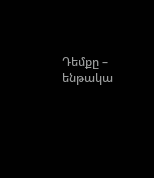Դեմքը – ենթակա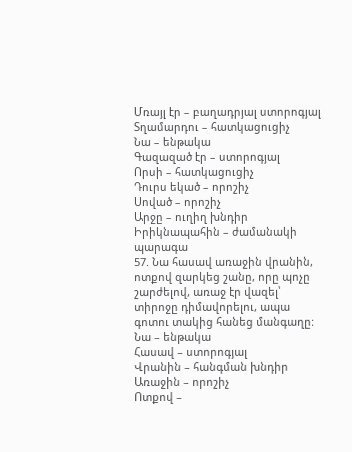Մռայլ էր – բաղադրյալ ստորոգյալ
Տղամարդու – հատկացուցիչ
Նա – ենթակա
Գազազած էր – ստորոգյալ
Որսի – հատկացուցիչ
Դուրս եկած – որոշիչ
Սոված – որոշիչ
Արջը – ուղիղ խնդիր
Իրիկնապահին – ժամանակի պարագա
57. Նա հասավ առաջին վրանին, ոտքով զարկեց շանը, որը պոչը շարժելով, առաջ էր վազել՝ տիրոջը դիմավորելու, ապա գոտու տակից հանեց մանգաղը:
Նա – ենթակա
Հասավ – ստորոգյալ
Վրանին – հանգման խնդիր
Առաջին – որոշիչ
Ոտքով –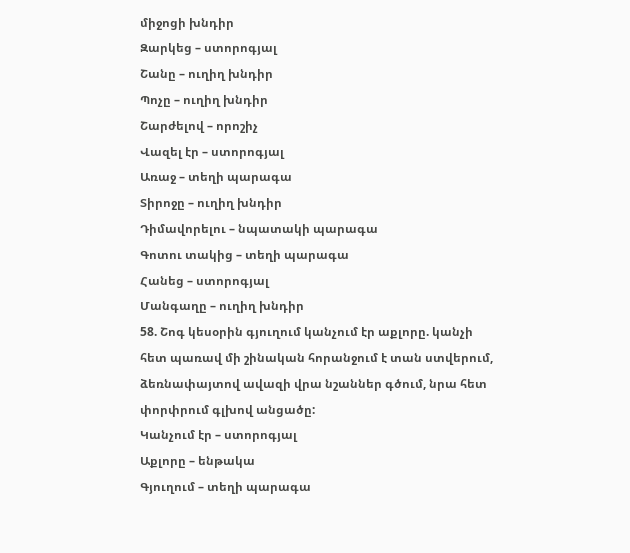միջոցի խնդիր
Զարկեց – ստորոգյալ
Շանը – ուղիղ խնդիր
Պոչը – ուղիղ խնդիր
Շարժելով – որոշիչ
Վազել էր – ստորոգյալ
Առաջ – տեղի պարագա
Տիրոջը – ուղիղ խնդիր
Դիմավորելու – նպատակի պարագա
Գոտու տակից – տեղի պարագա
Հանեց – ստորոգյալ
Մանգաղը – ուղիղ խնդիր
58. Շոգ կեսօրին գյուղում կանչում էր աքլորը. կանչի հետ պառավ մի շինական հորանջում է տան ստվերում, ձեռնափայտով ավազի վրա նշաններ գծում, նրա հետ փորփրում գլխով անցածը:
Կանչում էր – ստորոգյալ
Աքլորը – ենթակա
Գյուղում – տեղի պարագա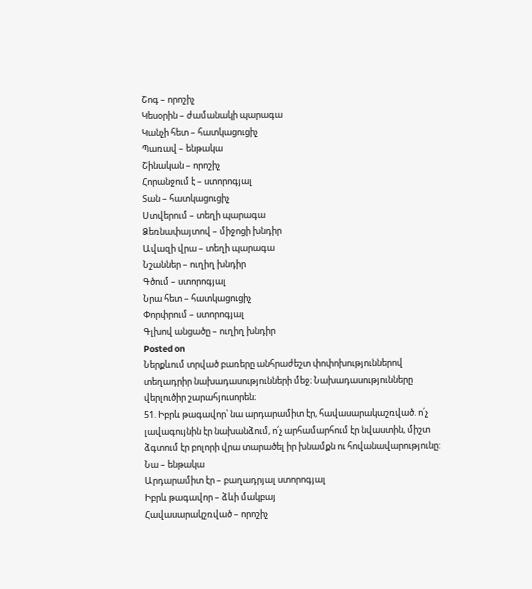Շոգ – որոշիչ
Կեսօրին – ժամանակի պարագա
Կանչի հետ – հատկացուցիչ
Պառավ – ենթակա
Շինական – որոշիչ
Հորանջում է – ստորոգյալ
Տան – հատկացուցիչ
Ստվերում – տեղի պարագա
Ձեռնափայտով – միջոցի խնդիր
Ավազի վրա – տեղի պարագա
Նշաններ – ուղիղ խնդիր
Գծում – ստորոգյալ
Նրա հետ – հատկացուցիչ
Փորփրում – ստորոգյալ
Գլխով անցածը – ուղիղ խնդիր
Posted on
Ներքևում տրված բառերը անհրաժեշտ փոփոխություններով տեղադրիր նախադասությունների մեջ։ Նախադասությունները վերլուծիր շարահյուսորեն։
51. Իբրև թագավոր՝ նա արդարամիտ էր, հավասարակաշռված. ո՛չ լավագույնին էր նախանձում, ո՛չ արհամարհում էր նվաստին, միշտ ձգտում էր բոլորի վրա տարածել իր խնամքն ու հովանավարությունը:
Նա – ենթակա
Արդարամիտ էր – բաղադրյալ ստորոգյալ
Իբրև թագավոր – ձևի մակբայ
Հավասարակշռված – որոշիչ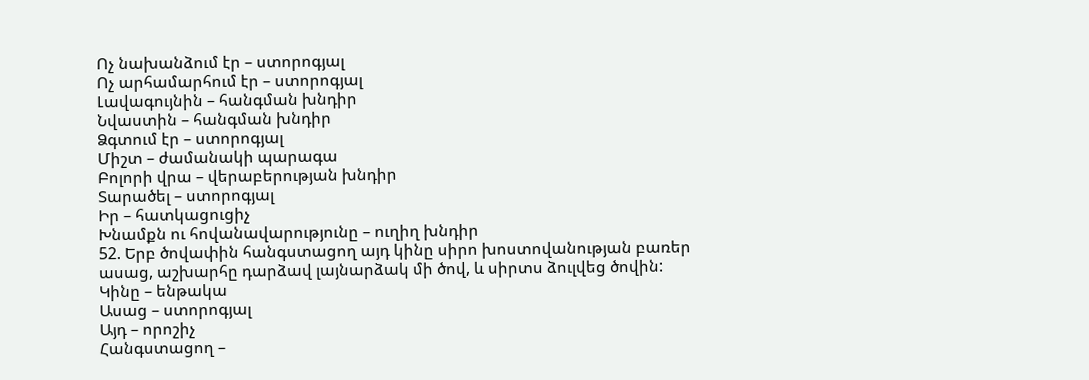Ոչ նախանձում էր – ստորոգյալ
Ոչ արհամարհում էր – ստորոգյալ
Լավագույնին – հանգման խնդիր
Նվաստին – հանգման խնդիր
Ձգտում էր – ստորոգյալ
Միշտ – ժամանակի պարագա
Բոլորի վրա – վերաբերության խնդիր
Տարածել – ստորոգյալ
Իր – հատկացուցիչ
Խնամքն ու հովանավարությունը – ուղիղ խնդիր
52. Երբ ծովափին հանգստացող այդ կինը սիրո խոստովանության բառեր ասաց, աշխարհը դարձավ լայնարձակ մի ծով, և սիրտս ձուլվեց ծովին:
Կինը – ենթակա
Ասաց – ստորոգյալ
Այդ – որոշիչ
Հանգստացող –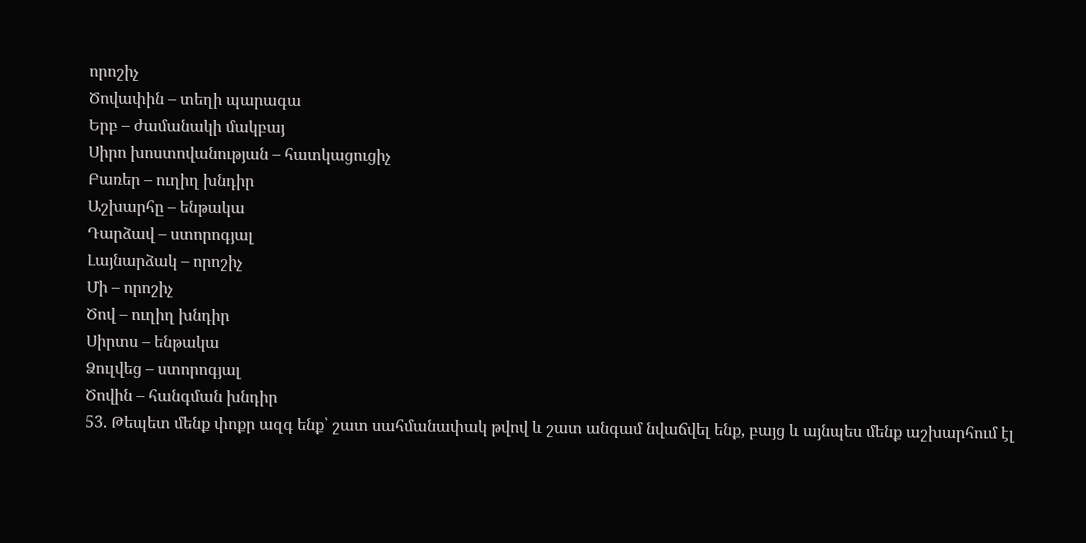որոշիչ
Ծովափին – տեղի պարագա
Երբ – ժամանակի մակբայ
Սիրո խոստովանության – հատկացուցիչ
Բառեր – ուղիղ խնդիր
Աշխարհը – ենթակա
Դարձավ – ստորոգյալ
Լայնարձակ – որոշիչ
Մի – որոշիչ
Ծով – ուղիղ խնդիր
Սիրտս – ենթակա
Ձուլվեց – ստորոգյալ
Ծովին – հանգման խնդիր
53. Թեպետ մենք փոքր ազգ ենք՝ շատ սահմանափակ թվով և շատ անգամ նվաճվել ենք, բայց և այնպես մենք աշխարհում էլ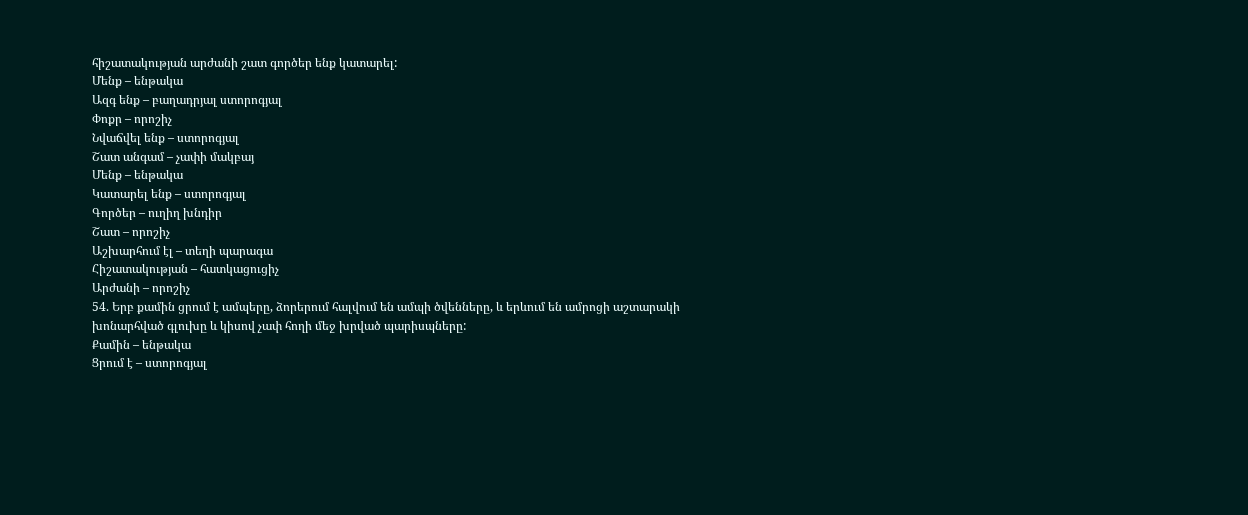հիշատակության արժանի շատ գործեր ենք կատարել:
Մենք – ենթակա
Ազգ ենք – բաղադրյալ ստորոգյալ
Փոքր – որոշիչ
Նվաճվել ենք – ստորոգյալ
Շատ անգամ – չափի մակբայ
Մենք – ենթակա
Կատարել ենք – ստորոգյալ
Գործեր – ուղիղ խնդիր
Շատ – որոշիչ
Աշխարհում էլ – տեղի պարագա
Հիշատակության – հատկացուցիչ
Արժանի – որոշիչ
54. Երբ քամին ցրում է ամպերը, ձորերում հալվում են ամպի ծվենները, և երևում են ամրոցի աշտարակի խոնարհված գլուխը և կիսով չափ հողի մեջ խրված պարիսպները:
Քամին – ենթակա
Ցրում է – ստորոգյալ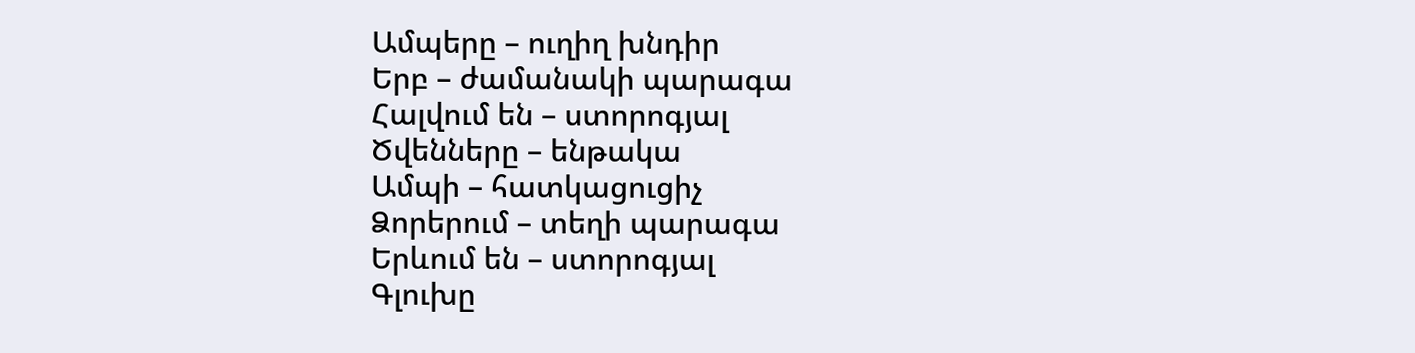Ամպերը – ուղիղ խնդիր
Երբ – ժամանակի պարագա
Հալվում են – ստորոգյալ
Ծվենները – ենթակա
Ամպի – հատկացուցիչ
Ձորերում – տեղի պարագա
Երևում են – ստորոգյալ
Գլուխը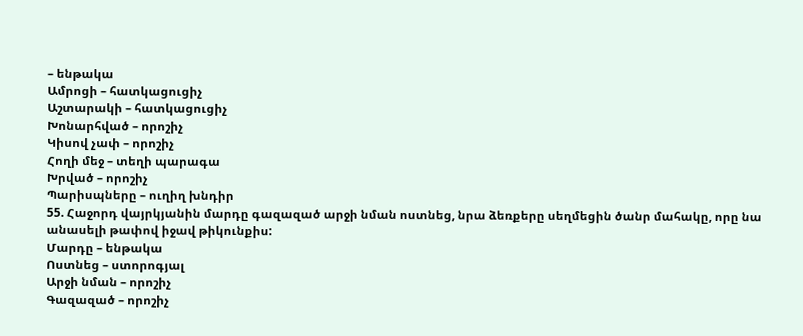– ենթակա
Ամրոցի – հատկացուցիչ
Աշտարակի – հատկացուցիչ
Խոնարհված – որոշիչ
Կիսով չափ – որոշիչ
Հողի մեջ – տեղի պարագա
Խրված – որոշիչ
Պարիսպները – ուղիղ խնդիր
55. Հաջորդ վայրկյանին մարդը գազազած արջի նման ոստնեց, նրա ձեռքերը սեղմեցին ծանր մահակը, որը նա անասելի թափով իջավ թիկունքիս:
Մարդը – ենթակա
Ոստնեց – ստորոգյալ
Արջի նման – որոշիչ
Գազազած – որոշիչ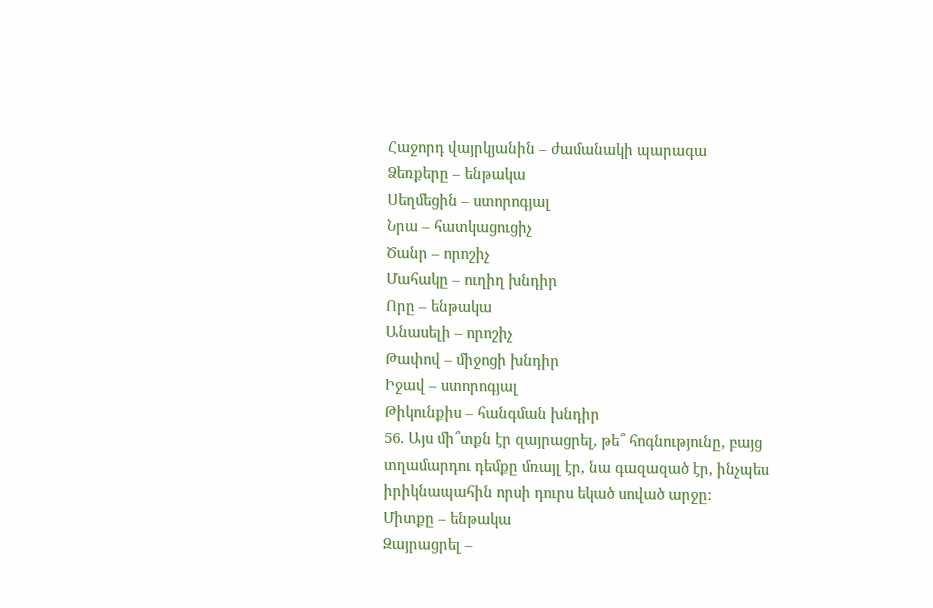Հաջորդ վայրկյանին – ժամանակի պարագա
Ձեռքերը – ենթակա
Սեղմեցին – ստորոգյալ
Նրա – հատկացուցիչ
Ծանր – որոշիչ
Մահակը – ուղիղ խնդիր
Որը – ենթակա
Անասելի – որոշիչ
Թափով – միջոցի խնդիր
Իջավ – ստորոգյալ
Թիկունքիս – հանգման խնդիր
56. Այս մի՞տքն էր զայրացրել, թե՞ հոգնությունը, բայց տղամարդու դեմքը մռայլ էր, նա գազազած էր, ինչպես իրիկնապահին որսի դուրս եկած սոված արջը:
Միտքը – ենթակա
Զայրացրել –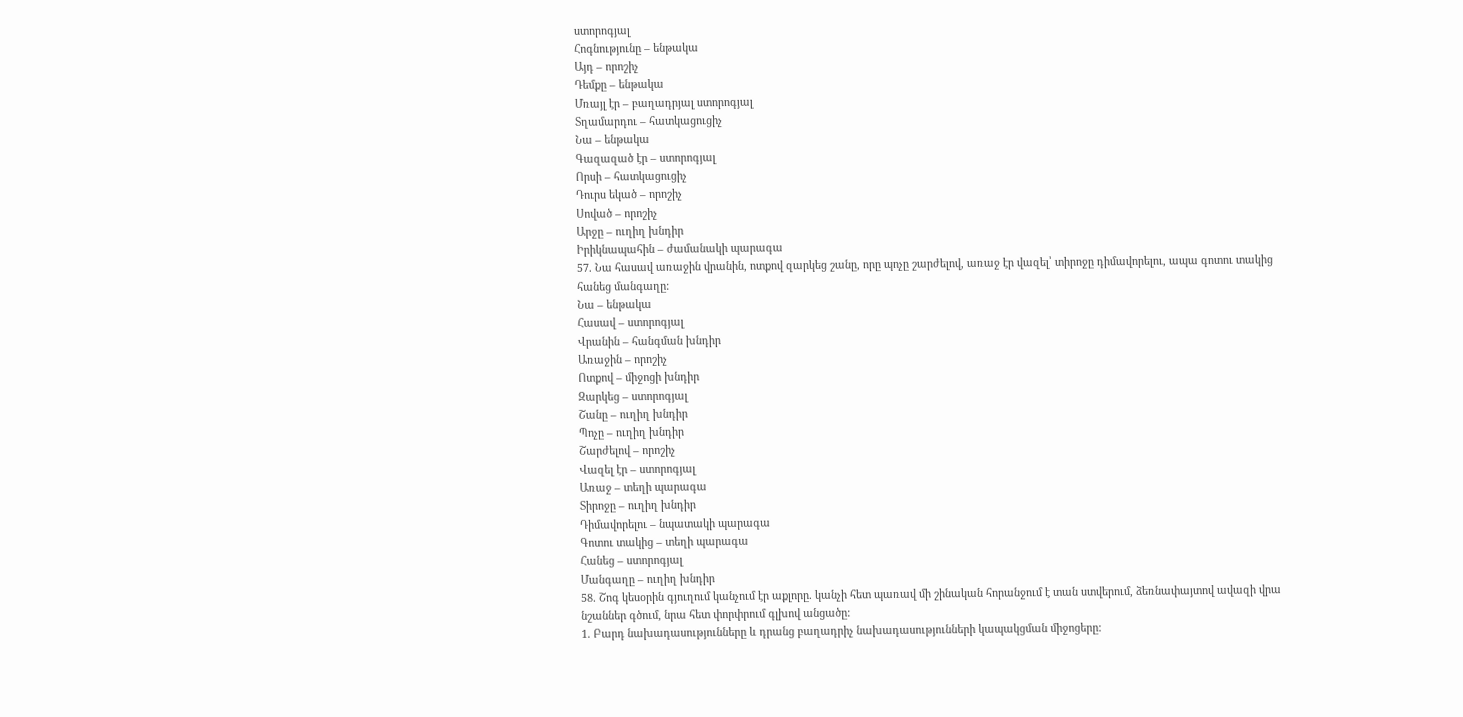ստորոգյալ
Հոգնությունը – ենթակա
Այդ – որոշիչ
Դեմքը – ենթակա
Մռայլ էր – բաղադրյալ ստորոգյալ
Տղամարդու – հատկացուցիչ
Նա – ենթակա
Գազազած էր – ստորոգյալ
Որսի – հատկացուցիչ
Դուրս եկած – որոշիչ
Սոված – որոշիչ
Արջը – ուղիղ խնդիր
Իրիկնապահին – ժամանակի պարագա
57. Նա հասավ առաջին վրանին, ոտքով զարկեց շանը, որը պոչը շարժելով, առաջ էր վազել՝ տիրոջը դիմավորելու, ապա գոտու տակից հանեց մանգաղը:
Նա – ենթակա
Հասավ – ստորոգյալ
Վրանին – հանգման խնդիր
Առաջին – որոշիչ
Ոտքով – միջոցի խնդիր
Զարկեց – ստորոգյալ
Շանը – ուղիղ խնդիր
Պոչը – ուղիղ խնդիր
Շարժելով – որոշիչ
Վազել էր – ստորոգյալ
Առաջ – տեղի պարագա
Տիրոջը – ուղիղ խնդիր
Դիմավորելու – նպատակի պարագա
Գոտու տակից – տեղի պարագա
Հանեց – ստորոգյալ
Մանգաղը – ուղիղ խնդիր
58. Շոգ կեսօրին գյուղում կանչում էր աքլորը. կանչի հետ պառավ մի շինական հորանջում է տան ստվերում, ձեռնափայտով ավազի վրա նշաններ գծում, նրա հետ փորփրում գլխով անցածը:
1. Բարդ նախադասությունները և դրանց բաղադրիչ նախադասությունների կապակցման միջոցերը: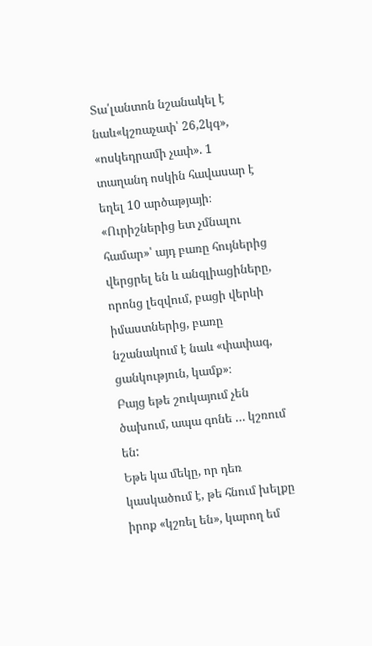Տա՛լանտոն նշանակել է նաև«կշռաչափ՝ 26,2կգ», «ոսկեդրամի չափ». 1 տաղանդ ոսկին հավասար է եղել 10 արծաթյայի։ «Ուրիշներից ետ չմնալու համար»՝ այդ բառը հույներից վերցրել են և անգլիացիները, որոնց լեզվում, բացի վերևի իմաստներից, բառը նշանակում է նաև «փափագ, ցանկություն, կամք»։
Բայց եթե շուկայում չեն ծախում, ապա գոնե … կշռում են:
Եթե կա մեկը, որ դեռ կասկածում է, թե հնում խելքը իրոք «կշռել են», կարող եմ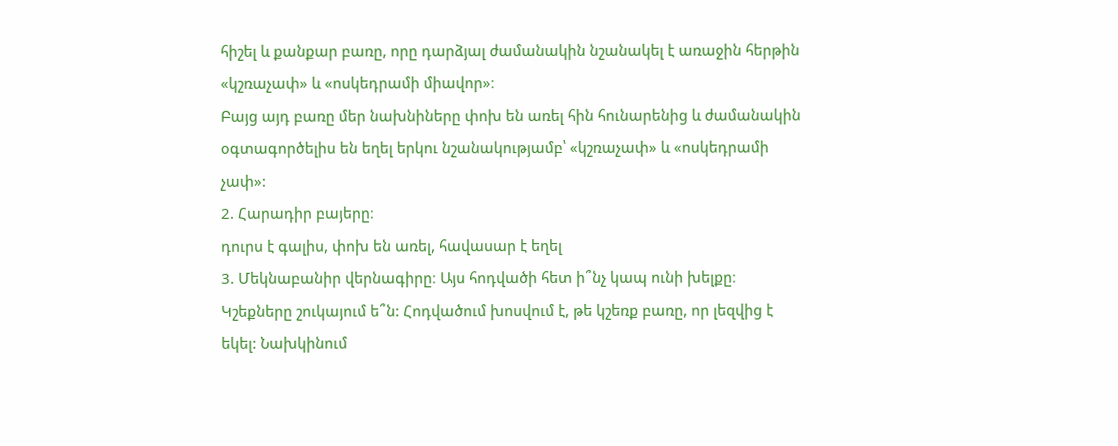հիշել և քանքար բառը, որը դարձյալ ժամանակին նշանակել է առաջին հերթին «կշռաչափ» և «ոսկեդրամի միավոր»։
Բայց այդ բառը մեր նախնիները փոխ են առել հին հունարենից և ժամանակին օգտագործելիս են եղել երկու նշանակությամբ՝ «կշռաչափ» և «ոսկեդրամի չափ»:
2. Հարադիր բայերը։
դուրս է գալիս, փոխ են առել, հավասար է եղել
3. Մեկնաբանիր վերնագիրը։ Այս հոդվածի հետ ի՞նչ կապ ունի խելքը։
Կշեքները շուկայում ե՞ն: Հոդվածում խոսվում է, թե կշեռք բառը, որ լեզվից է եկել: Նախկինում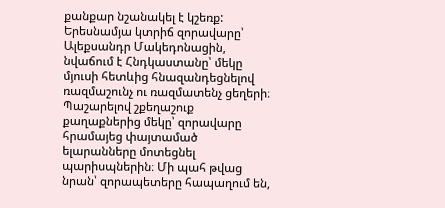քանքար նշանակել է կշեռք:
Երեսնամյա կտրիճ զորավարը՝ Ալեքսանդր Մակեդոնացին, նվաճում է Հնդկաստանը՝ մեկը մյուսի հետևից հնազանդեցնելով ռազմաշունչ ու ռազմատենչ ցեղերի։ Պաշարելով շքեղաշուք քաղաքներից մեկը՝ զորավարը հրամայեց փայտամած ելարանները մոտեցնել պարիսպներին։ Մի պահ թվաց նրան՝ զորապետերը հապաղում են,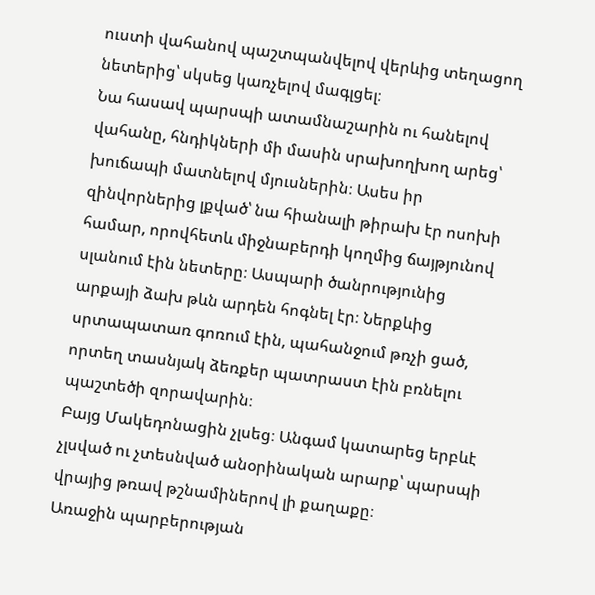ուստի վահանով պաշտպանվելով վերևից տեղացող նետերից՝ սկսեց կառչելով մագլցել։
Նա հասավ պարսպի ատամնաշարին ու հանելով վահանը, հնդիկների մի մասին սրախողխող արեց՝ խուճապի մատնելով մյուսներին։ Ասես իր զինվորներից լքված՝ նա հիանալի թիրախ էր ոսոխի համար, որովհետև միջնաբերդի կողմից ճայթյունով սլանում էին նետերը։ Ասպարի ծանրությունից արքայի ձախ թևն արդեն հոգնել էր։ Ներքևից սրտապատառ գոռում էին, պահանջում թռչի ցած, որտեղ տասնյակ ձեռքեր պատրաստ էին բռնելու պաշտեծի զորավարին։
Բայց Մակեդոնացին չլսեց։ Անգամ կատարեց երբևէ չլսված ու չտեսնված անօրինական արարք՝ պարսպի վրայից թռավ թշնամիներով լի քաղաքը։
Առաջին պարբերության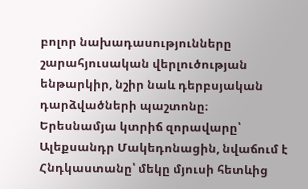բոլոր նախադասությունները շարահյուսական վերլուծության ենթարկիր, նշիր նաև դերբսյական դարձվածների պաշտոնը։
Երեսնամյա կտրիճ զորավարը՝ Ալեքսանդր Մակեդոնացին, նվաճում է Հնդկաստանը՝ մեկը մյուսի հետևից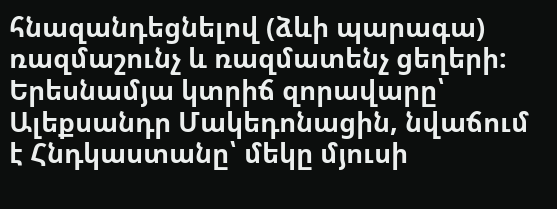հնազանդեցնելով (ձևի պարագա) ռազմաշունչ և ռազմատենչ ցեղերի:
Երեսնամյա կտրիճ զորավարը՝ Ալեքսանդր Մակեդոնացին, նվաճում է Հնդկաստանը՝ մեկը մյուսի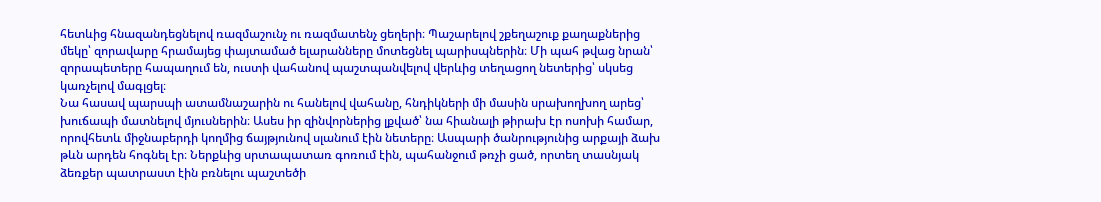հետևից հնազանդեցնելով ռազմաշունչ ու ռազմատենչ ցեղերի։ Պաշարելով շքեղաշուք քաղաքներից մեկը՝ զորավարը հրամայեց փայտամած ելարանները մոտեցնել պարիսպներին։ Մի պահ թվաց նրան՝ զորապետերը հապաղում են, ուստի վահանով պաշտպանվելով վերևից տեղացող նետերից՝ սկսեց կառչելով մագլցել։
Նա հասավ պարսպի ատամնաշարին ու հանելով վահանը, հնդիկների մի մասին սրախողխող արեց՝ խուճապի մատնելով մյուսներին։ Ասես իր զինվորներից լքված՝ նա հիանալի թիրախ էր ոսոխի համար, որովհետև միջնաբերդի կողմից ճայթյունով սլանում էին նետերը։ Ասպարի ծանրությունից արքայի ձախ թևն արդեն հոգնել էր։ Ներքևից սրտապատառ գոռում էին, պահանջում թռչի ցած, որտեղ տասնյակ ձեռքեր պատրաստ էին բռնելու պաշտեծի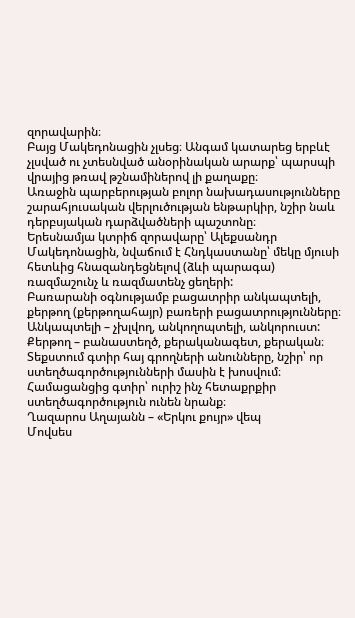զորավարին։
Բայց Մակեդոնացին չլսեց։ Անգամ կատարեց երբևէ չլսված ու չտեսնված անօրինական արարք՝ պարսպի վրայից թռավ թշնամիներով լի քաղաքը։
Առաջին պարբերության բոլոր նախադասությունները շարահյուսական վերլուծության ենթարկիր, նշիր նաև դերբսյական դարձվածների պաշտոնը։
Երեսնամյա կտրիճ զորավարը՝ Ալեքսանդր Մակեդոնացին, նվաճում է Հնդկաստանը՝ մեկը մյուսի հետևից հնազանդեցնելով (ձևի պարագա) ռազմաշունչ և ռազմատենչ ցեղերի:
Բառարանի օգնությամբ բացատրիր անկապտելի, քերթող (քերթողահայր) բառերի բացատրությունները։
Անկապտելի – չխլվող, անկողոպտելի, անկորուստ:
Քերթող – բանաստեղծ, քերականագետ, քերական։
Տեքստում գտիր հայ գրողների անունները, նշիր՝ որ ստեղծագործությունների մասին է խոսվում։ Համացանցից գտիր՝ ուրիշ ինչ հետաքրքիր ստեղծագործություն ունեն նրանք։
Ղազարոս Աղայանն – «Երկու քույր» վեպ
Մովսես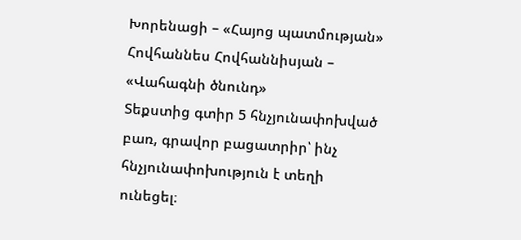Խորենացի – «Հայոց պատմության»
Հովհաննես Հովհաննիսյան – «Վահագնի ծնունդ»
Տեքստից գտիր 5 հնչյունափոխված բառ, գրավոր բացատրիր՝ ինչ հնչյունափոխություն է տեղի ունեցել։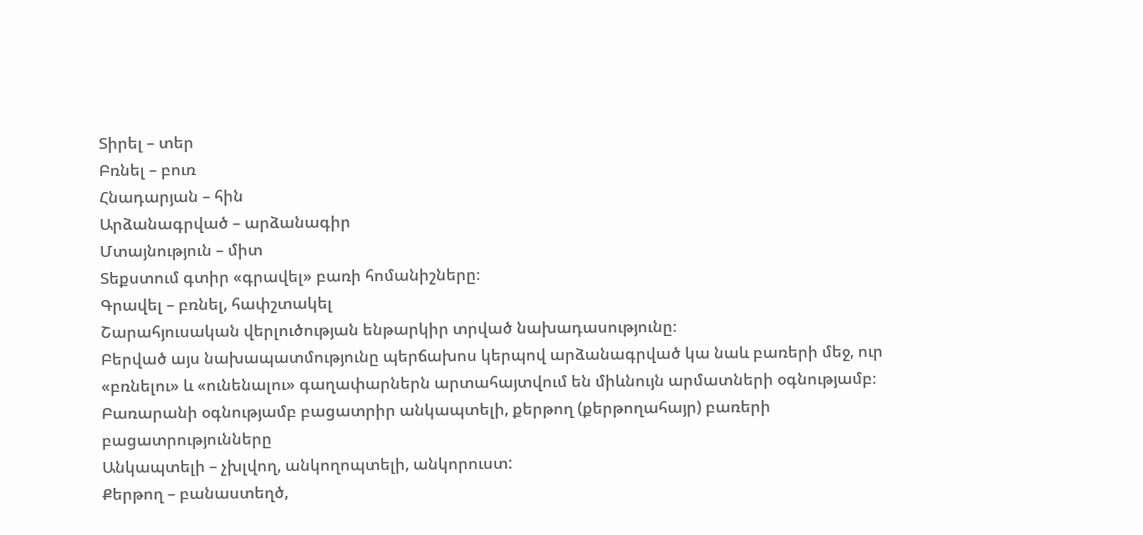Տիրել – տեր
Բռնել – բուռ
Հնադարյան – հին
Արձանագրված – արձանագիր
Մտայնություն – միտ
Տեքստում գտիր «գրավել» բառի հոմանիշները։
Գրավել – բռնել, հափշտակել
Շարահյուսական վերլուծության ենթարկիր տրված նախադասությունը։
Բերված այս նախապատմությունը պերճախոս կերպով արձանագրված կա նաև բառերի մեջ, ուր «բռնելու» և «ունենալու» գաղափարներն արտահայտվում են միևնույն արմատների օգնությամբ։
Բառարանի օգնությամբ բացատրիր անկապտելի, քերթող (քերթողահայր) բառերի բացատրությունները
Անկապտելի – չխլվող, անկողոպտելի, անկորուստ:
Քերթող – բանաստեղծ,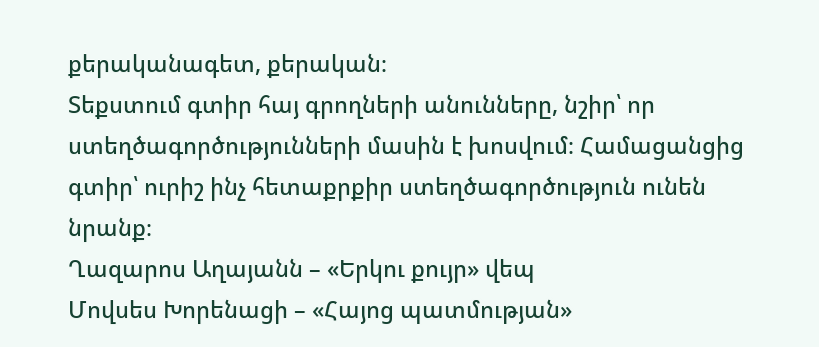քերականագետ, քերական։
Տեքստում գտիր հայ գրողների անունները, նշիր՝ որ ստեղծագործությունների մասին է խոսվում։ Համացանցից գտիր՝ ուրիշ ինչ հետաքրքիր ստեղծագործություն ունեն նրանք։
Ղազարոս Աղայանն – «Երկու քույր» վեպ
Մովսես Խորենացի – «Հայոց պատմության»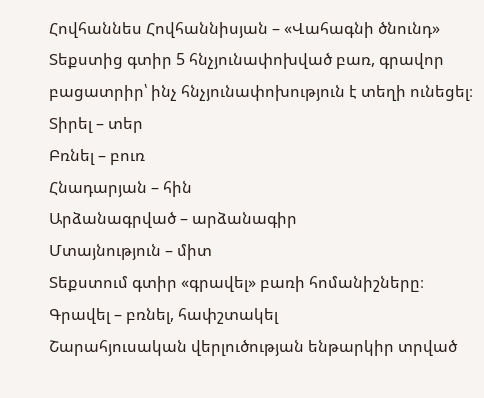Հովհաննես Հովհաննիսյան – «Վահագնի ծնունդ»
Տեքստից գտիր 5 հնչյունափոխված բառ, գրավոր բացատրիր՝ ինչ հնչյունափոխություն է տեղի ունեցել։
Տիրել – տեր
Բռնել – բուռ
Հնադարյան – հին
Արձանագրված – արձանագիր
Մտայնություն – միտ
Տեքստում գտիր «գրավել» բառի հոմանիշները։
Գրավել – բռնել, հափշտակել
Շարահյուսական վերլուծության ենթարկիր տրված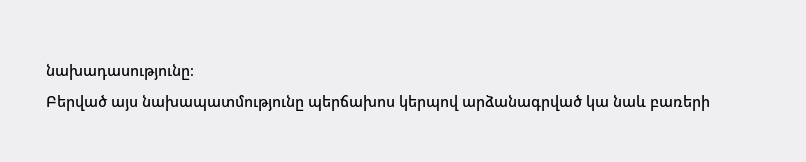նախադասությունը։
Բերված այս նախապատմությունը պերճախոս կերպով արձանագրված կա նաև բառերի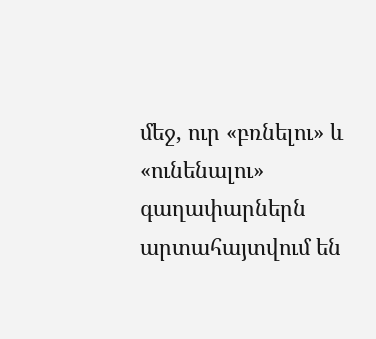մեջ, ուր «բռնելու» և «ունենալու» գաղափարներն արտահայտվում են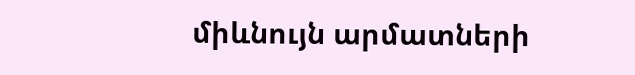միևնույն արմատների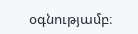օգնությամբ։